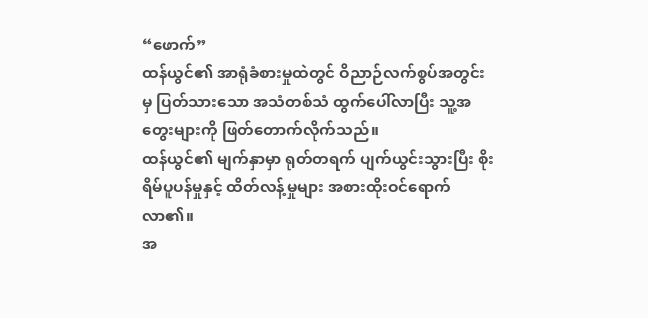“ဖောက်”
ထန်ယွင်၏ အာရုံခံစားမှုထဲတွင် ဝိညာဉ်လက်စွပ်အတွင်းမှ ပြတ်သားသော အသံတစ်သံ ထွက်ပေါ်လာပြီး သူ့အတွေးများကို ဖြတ်တောက်လိုက်သည်။
ထန်ယွင်၏ မျက်နှာမှာ ရုတ်တရက် ပျက်ယွင်းသွားပြီး စိုးရိမ်ပူပန်မှုနှင့် ထိတ်လန့်မှုများ အစားထိုးဝင်ရောက်လာ၏။
အ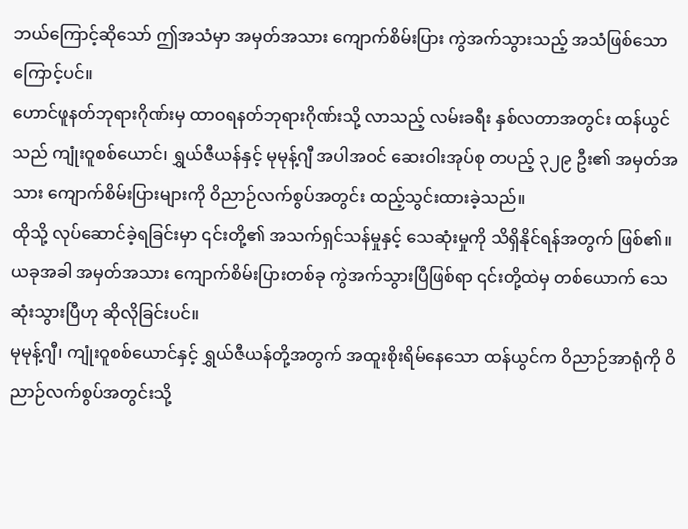ဘယ်ကြောင့်ဆိုသော် ဤအသံမှာ အမှတ်အသား ကျောက်စိမ်းပြား ကွဲအက်သွားသည့် အသံဖြစ်သောကြောင့်ပင်။
ဟောင်ဖူနတ်ဘုရားဂိုဏ်းမှ ထာဝရနတ်ဘုရားဂိုဏ်းသို့ လာသည့် လမ်းခရီး နှစ်လတာအတွင်း ထန်ယွင်သည် ကျုံးဝူစစ်ယောင်၊ ရွှယ်ဇီယန်နှင့် မုမုန့်ဂျီ အပါအဝင် ဆေးဝါးအုပ်စု တပည့် ၃၂၉ ဦး၏ အမှတ်အသား ကျောက်စိမ်းပြားများကို ဝိညာဉ်လက်စွပ်အတွင်း ထည့်သွင်းထားခဲ့သည်။
ထိုသို့ လုပ်ဆောင်ခဲ့ရခြင်းမှာ ၎င်းတို့၏ အသက်ရှင်သန်မှုနှင့် သေဆုံးမှုကို သိရှိနိုင်ရန်အတွက် ဖြစ်၏။
ယခုအခါ အမှတ်အသား ကျောက်စိမ်းပြားတစ်ခု ကွဲအက်သွားပြီဖြစ်ရာ ၎င်းတို့ထဲမှ တစ်ယောက် သေဆုံးသွားပြီဟု ဆိုလိုခြင်းပင်။
မုမုန့်ဂျီ၊ ကျုံးဝူစစ်ယောင်နှင့် ရွှယ်ဇီယန်တို့အတွက် အထူးစိုးရိမ်နေသော ထန်ယွင်က ဝိညာဉ်အာရုံကို ဝိညာဉ်လက်စွပ်အတွင်းသို့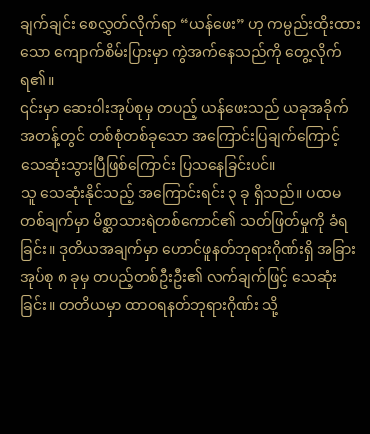ချက်ချင်း စေလွှတ်လိုက်ရာ “ယန်ဖေး” ဟု ကမ္ပည်းထိုးထားသော ကျောက်စိမ်းပြားမှာ ကွဲအက်နေသည်ကို တွေ့လိုက်ရ၏။
၎င်းမှာ ဆေးဝါးအုပ်စုမှ တပည့် ယန်ဖေးသည် ယခုအခိုက်အတန့်တွင် တစ်စုံတစ်ခုသော အကြောင်းပြချက်ကြောင့် သေဆုံးသွားပြီဖြစ်ကြောင်း ပြသနေခြင်းပင်။
သူ သေဆုံးနိုင်သည့် အကြောင်းရင်း ၃ ခု ရှိသည်။ ပထမတစ်ချက်မှာ မိစ္ဆာသားရဲတစ်ကောင်၏ သတ်ဖြတ်မှုကို ခံရခြင်း။ ဒုတိယအချက်မှာ ဟောင်ဖူနတ်ဘုရားဂိုဏ်းရှိ အခြားအုပ်စု ၈ ခုမှ တပည့်တစ်ဦးဦး၏ လက်ချက်ဖြင့် သေဆုံးခြင်း။ တတိယမှာ ထာဝရနတ်ဘုရားဂိုဏ်း သို့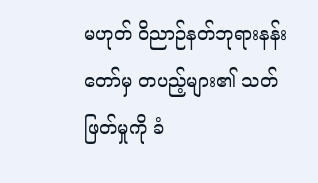မဟုတ် ဝိညာဉ်နတ်ဘုရားနန်းတော်မှ တပည့်များ၏ သတ်ဖြတ်မှုကို ခံ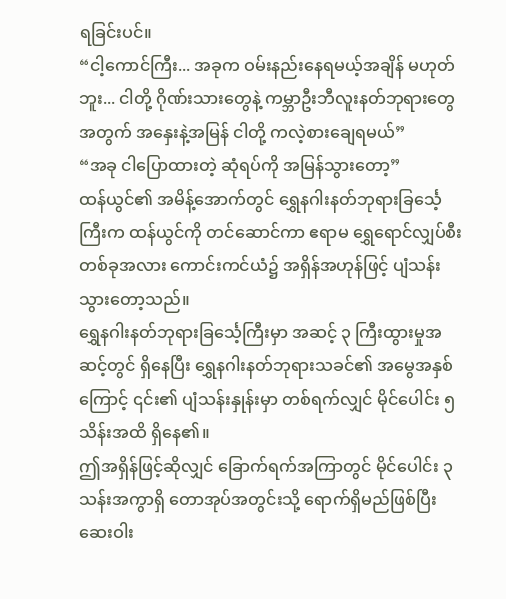ရခြင်းပင်။
“ငါ့ကောင်ကြီး... အခုက ဝမ်းနည်းနေရမယ့်အချိန် မဟုတ်ဘူး... ငါတို့ ဂိုဏ်းသားတွေနဲ့ ကမ္ဘာဦးဘီလူးနတ်ဘုရားတွေအတွက် အနှေးနဲ့အမြန် ငါတို့ ကလဲ့စားချေရမယ်”
“အခု ငါပြောထားတဲ့ ဆုံရပ်ကို အမြန်သွားတော့”
ထန်ယွင်၏ အမိန့်အောက်တွင် ရွှေနဂါးနတ်ဘုရားခြင်္သေ့ကြီးက ထန်ယွင်ကို တင်ဆောင်ကာ ဧရာမ ရွှေရောင်လျှပ်စီးတစ်ခုအလား ကောင်းကင်ယံ၌ အရှိန်အဟုန်ဖြင့် ပျံသန်းသွားတော့သည်။
ရွှေနဂါးနတ်ဘုရားခြင်္သေ့ကြီးမှာ အဆင့် ၃ ကြီးထွားမှုအဆင့်တွင် ရှိနေပြီး ရွှေနဂါးနတ်ဘုရားသခင်၏ အမွေအနှစ်ကြောင့် ၎င်း၏ ပျံသန်းနှုန်းမှာ တစ်ရက်လျှင် မိုင်ပေါင်း ၅ သိန်းအထိ ရှိနေ၏။
ဤအရှိန်ဖြင့်ဆိုလျှင် ခြောက်ရက်အကြာတွင် မိုင်ပေါင်း ၃ သန်းအကွာရှိ တောအုပ်အတွင်းသို့ ရောက်ရှိမည်ဖြစ်ပြီး ဆေးဝါး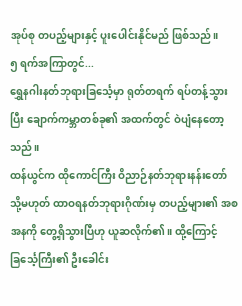အုပ်စု တပည့်များနှင့် ပူးပေါင်းနိုင်မည် ဖြစ်သည်။
၅ ရက်အကြာတွင်...
ရွှေနဂါးနတ်ဘုရားခြင်္သေ့မှာ ရုတ်တရက် ရပ်တန့်သွားပြီး ချောက်ကမ္ဘာတစ်ခု၏ အထက်တွင် ဝဲပျံနေတော့သည်။
ထန်ယွင်က ထိုကောင်ကြီး ဝိညာဉ်နတ်ဘုရားနန်းတော် သို့မဟုတ် ထာဝရနတ်ဘုရားဂိုဏ်းမှ တပည့်များ၏ အစအနကို တွေ့ရှိသွားပြီဟု ယူဆလိုက်၏။ ထို့ကြောင့် ခြင်္သေ့ကြီး၏ ဦးခေါင်း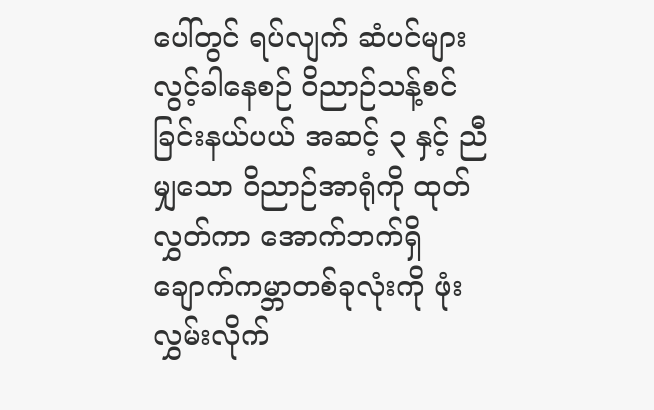ပေါ်တွင် ရပ်လျက် ဆံပင်များ လွင့်ခါနေစဉ် ဝိညာဉ်သန့်စင်ခြင်းနယ်ပယ် အဆင့် ၃ နှင့် ညီမျှသော ဝိညာဉ်အာရုံကို ထုတ်လွှတ်ကာ အောက်ဘက်ရှိ ချောက်ကမ္ဘာတစ်ခုလုံးကို ဖုံးလွှမ်းလိုက်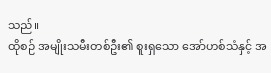သည်။
ထိုစဉ် အမျိုးသမီးတစ်ဦး၏ စူးရှသော အော်ဟစ်သံနှင့် အ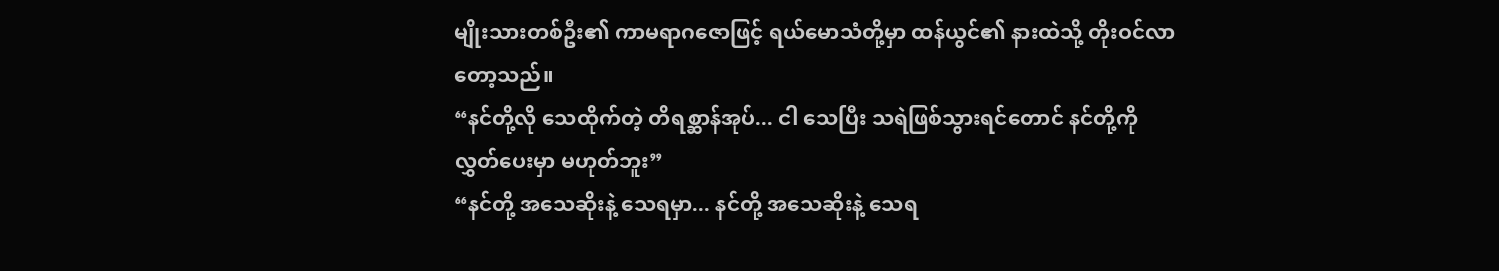မျိုးသားတစ်ဦး၏ ကာမရာဂဇောဖြင့် ရယ်မောသံတို့မှာ ထန်ယွင်၏ နားထဲသို့ တိုးဝင်လာတော့သည်။
“နင်တို့လို သေထိုက်တဲ့ တိရစ္ဆာန်အုပ်... ငါ သေပြီး သရဲဖြစ်သွားရင်တောင် နင်တို့ကို လွှတ်ပေးမှာ မဟုတ်ဘူး”
“နင်တို့ အသေဆိုးနဲ့ သေရမှာ... နင်တို့ အသေဆိုးနဲ့ သေရ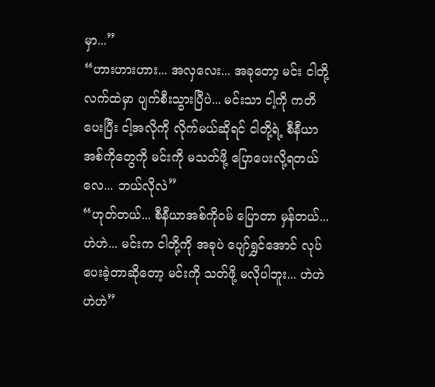မှာ...”
“ဟားဟားဟား... အလှလေး... အခုတော့ မင်း ငါတို့လက်ထဲမှာ ပျက်စီးသွားပြီပဲ... မင်းသာ ငါ့ကို ကတိပေးပြီး ငါ့အလိုကို လိုက်မယ်ဆိုရင် ငါတို့ရဲ့ စီနီယာအစ်ကိုတွေကို မင်းကို မသတ်ဖို့ ပြောပေးလို့ရတယ်လေ... ဘယ်လိုလဲ”
“ဟုတ်တယ်... စီနီယာအစ်ကိုဝမ် ပြောတာ မှန်တယ်... ဟဲဟဲ... မင်းက ငါတို့ကို အခုပဲ ပျော်ရွှင်အောင် လုပ်ပေးခဲ့တာဆိုတော့ မင်းကို သတ်ဖို့ မလိုပါဘူး... ဟဲဟဲဟဲဟဲ”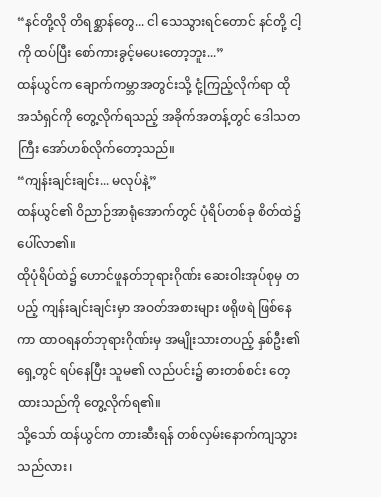“နင်တို့လို တိရစ္ဆာန်တွေ... ငါ သေသွားရင်တောင် နင်တို့ ငါ့ကို ထပ်ပြီး စော်ကားခွင့်မပေးတော့ဘူး...”
ထန်ယွင်က ချောက်ကမ္ဘာအတွင်းသို့ ငုံ့ကြည့်လိုက်ရာ ထိုအသံရှင်ကို တွေ့လိုက်ရသည့် အခိုက်အတန့်တွင် ဒေါသတကြီး အော်ဟစ်လိုက်တော့သည်။
“ကျန်းချင်းချင်း... မလုပ်နဲ့”
ထန်ယွင်၏ ဝိညာဉ်အာရုံအောက်တွင် ပုံရိပ်တစ်ခု စိတ်ထဲ၌ ပေါ်လာ၏။
ထိုပုံရိပ်ထဲ၌ ဟောင်ဖူနတ်ဘုရားဂိုဏ်း ဆေးဝါးအုပ်စုမှ တပည့် ကျန်းချင်းချင်းမှာ အဝတ်အစားများ ဖရိုဖရဲ ဖြစ်နေကာ ထာဝရနတ်ဘုရားဂိုဏ်းမှ အမျိုးသားတပည့် နှစ်ဦး၏ ရှေ့တွင် ရပ်နေပြီး သူမ၏ လည်ပင်း၌ ဓားတစ်စင်း တေ့ထားသည်ကို တွေ့လိုက်ရ၏။
သို့သော် ထန်ယွင်က တားဆီးရန် တစ်လှမ်းနောက်ကျသွားသည်လား၊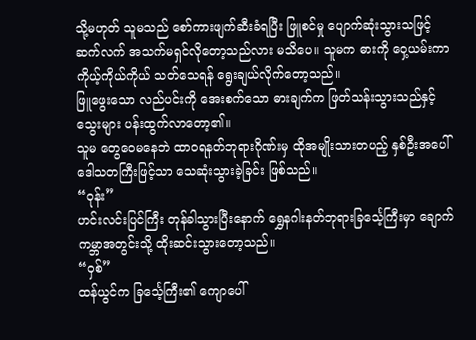သို့မဟုတ် သူမသည် စော်ကားဖျက်ဆီးခံရပြီး ဖြူစင်မှု ပျောက်ဆုံးသွားသဖြင့် ဆက်လက် အသက်မရှင်လိုတော့သည်လား မသိပေ။ သူမက ဓားကို ဝှေ့ယမ်းကာ ကိုယ့်ကိုယ်ကိုယ် သတ်သေရန် ရွေးချယ်လိုက်တော့သည်။
ဖြူဖွေးသော လည်ပင်းကို အေးစက်သော ဓားချက်က ဖြတ်သန်းသွားသည်နှင့် သွေးများ ပန်းထွက်လာတော့၏။
သူမ တွေဝေမနေဘဲ ထာဝရနတ်ဘုရားဂိုဏ်းမှ ထိုအမျိုးသားတပည့် နှစ်ဦးအပေါ် ဒေါသတကြီးဖြင့်သာ သေဆုံးသွားခဲ့ခြင်း ဖြစ်သည်။
“ဝုန်း”
ဟင်းလင်းပြင်ကြီး တုန်ခါသွားပြီးနောက် ရွှေနဂါးနတ်ဘုရားခြင်္သေ့ကြီးမှာ ချောက်ကမ္ဘာအတွင်းသို့ ထိုးဆင်းသွားတော့သည်။
“ဝှစ်”
ထန်ယွင်က ခြင်္သေ့ကြီး၏ ကျောပေါ်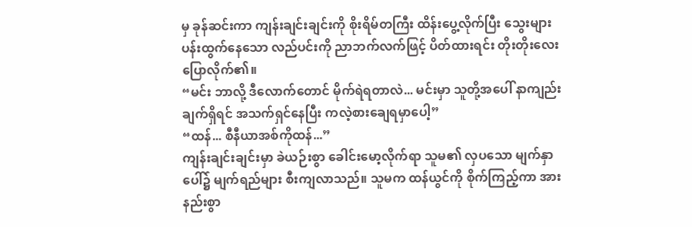မှ ခုန်ဆင်းကာ ကျန်းချင်းချင်းကို စိုးရိမ်တကြီး ထိန်းပွေ့လိုက်ပြီး သွေးများ ပန်းထွက်နေသော လည်ပင်းကို ညာဘက်လက်ဖြင့် ပိတ်ထားရင်း တိုးတိုးလေး ပြောလိုက်၏။
“မင်း ဘာလို့ ဒီလောက်တောင် မိုက်ရဲရတာလဲ... မင်းမှာ သူတို့အပေါ် နာကျည်းချက်ရှိရင် အသက်ရှင်နေပြီး ကလဲ့စားချေရမှာပေါ့”
“ထန်... စီနီယာအစ်ကိုထန်...”
ကျန်းချင်းချင်းမှာ ခဲယဉ်းစွာ ခေါင်းမော့လိုက်ရာ သူမ၏ လှပသော မျက်နှာပေါ်၌ မျက်ရည်များ စီးကျလာသည်။ သူမက ထန်ယွင်ကို စိုက်ကြည့်ကာ အားနည်းစွာ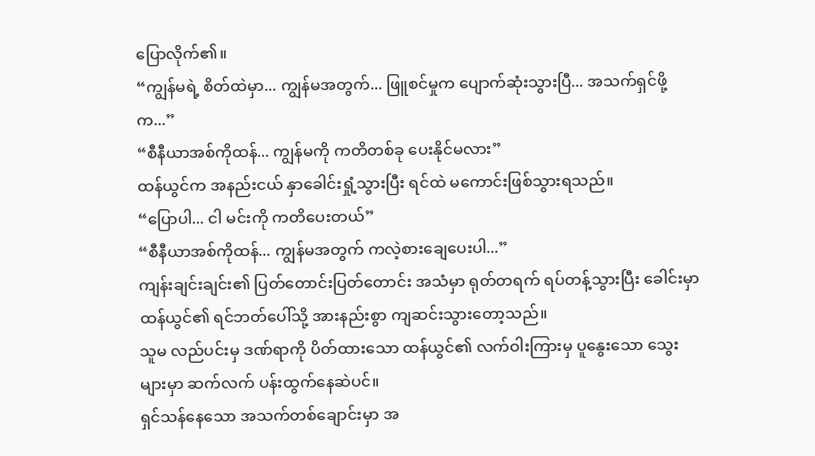ပြောလိုက်၏။
“ကျွန်မရဲ့ စိတ်ထဲမှာ... ကျွန်မအတွက်... ဖြူစင်မှုက ပျောက်ဆုံးသွားပြီ... အသက်ရှင်ဖို့က...”
“စီနီယာအစ်ကိုထန်... ကျွန်မကို ကတိတစ်ခု ပေးနိုင်မလား”
ထန်ယွင်က အနည်းငယ် နှာခေါင်းရှုံ့သွားပြီး ရင်ထဲ မကောင်းဖြစ်သွားရသည်။
“ပြောပါ... ငါ မင်းကို ကတိပေးတယ်”
“စီနီယာအစ်ကိုထန်... ကျွန်မအတွက် ကလဲ့စားချေပေးပါ...”
ကျန်းချင်းချင်း၏ ပြတ်တောင်းပြတ်တောင်း အသံမှာ ရုတ်တရက် ရပ်တန့်သွားပြီး ခေါင်းမှာ ထန်ယွင်၏ ရင်ဘတ်ပေါ်သို့ အားနည်းစွာ ကျဆင်းသွားတော့သည်။
သူမ လည်ပင်းမှ ဒဏ်ရာကို ပိတ်ထားသော ထန်ယွင်၏ လက်ဝါးကြားမှ ပူနွေးသော သွေးများမှာ ဆက်လက် ပန်းထွက်နေဆဲပင်။
ရှင်သန်နေသော အသက်တစ်ချောင်းမှာ အ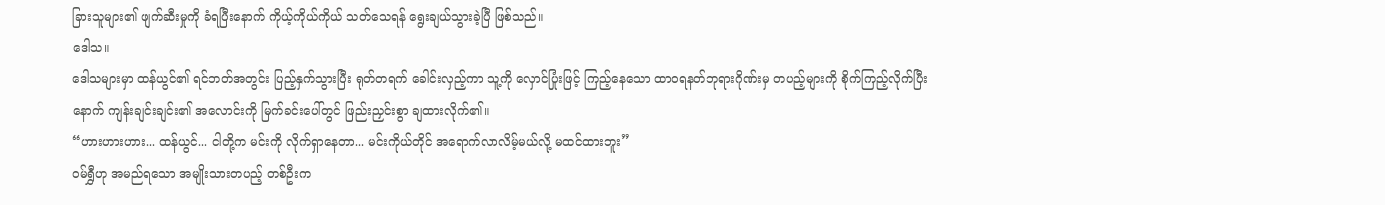ခြားသူများ၏ ဖျက်ဆီးမှုကို ခံရပြီးနောက် ကိုယ့်ကိုယ်ကိုယ် သတ်သေရန် ရွေးချယ်သွားခဲ့ပြီ ဖြစ်သည်။
ဒေါသ။
ဒေါသများမှာ ထန်ယွင်၏ ရင်ဘတ်အတွင်း ပြည့်နှက်သွားပြီး ရုတ်တရက် ခေါင်းလှည့်ကာ သူ့ကို လှောင်ပြုံးဖြင့် ကြည့်နေသော ထာဝရနတ်ဘုရားဂိုဏ်းမှ တပည့်များကို စိုက်ကြည့်လိုက်ပြီးနောက် ကျန်းချင်းချင်း၏ အလောင်းကို မြက်ခင်းပေါ်တွင် ဖြည်းညှင်းစွာ ချထားလိုက်၏။
“ဟားဟားဟား... ထန်ယွင်... ငါတို့က မင်းကို လိုက်ရှာနေတာ... မင်းကိုယ်တိုင် အရောက်လာလိမ့်မယ်လို့ မထင်ထားဘူး”
ဝမ်ရွှီဟု အမည်ရသော အမျိုးသားတပည့် တစ်ဦးက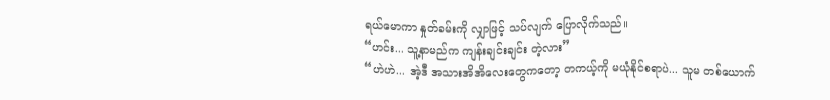ရယ်မောကာ နှုတ်ခမ်းကို လျှာဖြင့် သပ်လျက် ပြောလိုက်သည်။
“ဟင်း... သူ့နာမည်က ကျန်းချင်းချင်း တဲ့လား”
“ဟဲဟဲ... အဲ့ဒီ အသားအိအိလေးတွေကတော့ တကယ့်ကို မယုံနိုင်စရာပဲ... သူမ တစ်ယောက်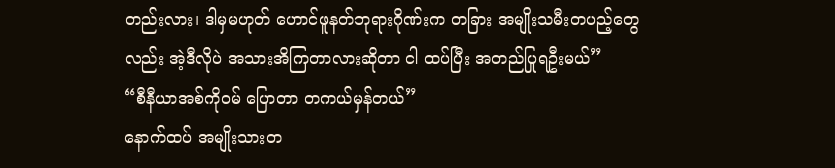တည်းလား၊ ဒါမှမဟုတ် ဟောင်ဖူနတ်ဘုရားဂိုဏ်းက တခြား အမျိုးသမီးတပည့်တွေလည်း အဲ့ဒီလိုပဲ အသားအိကြတာလားဆိုတာ ငါ ထပ်ပြီး အတည်ပြုရဦးမယ်”
“စီနီယာအစ်ကိုဝမ် ပြောတာ တကယ်မှန်တယ်”
နောက်ထပ် အမျိုးသားတ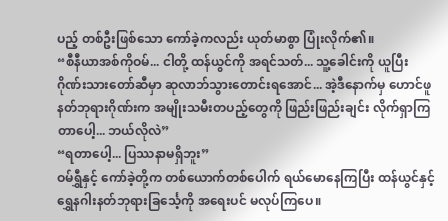ပည့် တစ်ဦးဖြစ်သော ကော်ခဲ့ကလည်း ယုတ်မာစွာ ပြုံးလိုက်၏။
“စီနီယာအစ်ကိုဝမ်... ငါတို့ ထန်ယွင်ကို အရင်သတ်... သူ့ခေါင်းကို ယူပြီး ဂိုဏ်းသားတော်ဆီမှာ ဆုလာဘ်သွားတောင်းရအောင်... အဲ့ဒီနောက်မှ ဟောင်ဖူနတ်ဘုရားဂိုဏ်းက အမျိုးသမီးတပည့်တွေကို ဖြည်းဖြည်းချင်း လိုက်ရှာကြတာပေါ့... ဘယ်လိုလဲ”
“ရတာပေါ့... ပြဿနာမရှိဘူး”
ဝမ်ရွှီနှင့် ကော်ခဲ့တို့က တစ်ယောက်တစ်ပေါက် ရယ်မောနေကြပြီး ထန်ယွင်နှင့် ရွှေနဂါးနတ်ဘုရားခြင်္သေ့ကို အရေးပင် မလုပ်ကြပေ။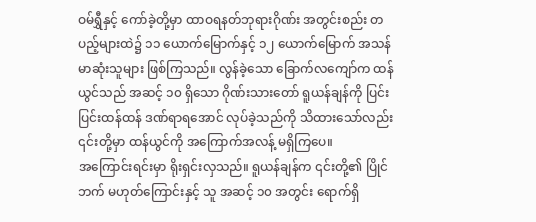ဝမ်ရွှီနှင့် ကော်ခဲ့တို့မှာ ထာဝရနတ်ဘုရားဂိုဏ်း အတွင်းစည်း တပည့်များထဲ၌ ၁၁ ယောက်မြောက်နှင့် ၁၂ ယောက်မြောက် အသန်မာဆုံးသူများ ဖြစ်ကြသည်။ လွန်ခဲ့သော ခြောက်လကျော်က ထန်ယွင်သည် အဆင့် ၁၀ ရှိသော ဂိုဏ်းသားတော် ရူယန်ချန်ကို ပြင်းပြင်းထန်ထန် ဒဏ်ရာရအောင် လုပ်ခဲ့သည်ကို သိထားသော်လည်း ၎င်းတို့မှာ ထန်ယွင်ကို အကြောက်အလန့် မရှိကြပေ။
အကြောင်းရင်းမှာ ရိုးရှင်းလှသည်။ ရူယန်ချန်က ၎င်းတို့၏ ပြိုင်ဘက် မဟုတ်ကြောင်းနှင့် သူ အဆင့် ၁၀ အတွင်း ရောက်ရှိ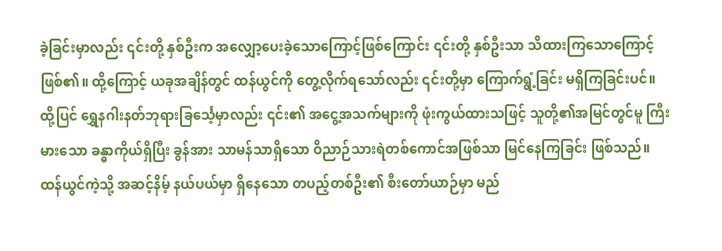ခဲ့ခြင်းမှာလည်း ၎င်းတို့ နှစ်ဦးက အလျှော့ပေးခဲ့သောကြောင့်ဖြစ်ကြောင်း ၎င်းတို့ နှစ်ဦးသာ သိထားကြသောကြောင့် ဖြစ်၏။ ထို့ကြောင့် ယခုအချိန်တွင် ထန်ယွင်ကို တွေ့လိုက်ရသော်လည်း ၎င်းတို့မှာ ကြောက်ရွံ့ခြင်း မရှိကြခြင်းပင်။
ထို့ပြင် ရွှေနဂါးနတ်ဘုရားခြင်္သေ့မှာလည်း ၎င်း၏ အငွေ့အသက်များကို ဖုံးကွယ်ထားသဖြင့် သူတို့၏အမြင်တွင်မူ ကြီးမားသော ခန္ဓာကိုယ်ရှိပြီး ခွန်အား သာမန်သာရှိသော ဝိညာဉ်သားရဲတစ်ကောင်အဖြစ်သာ မြင်နေကြခြင်း ဖြစ်သည်။
ထန်ယွင်ကဲ့သို့ အဆင့်နိမ့် နယ်ပယ်မှာ ရှိနေသော တပည့်တစ်ဦး၏ စီးတော်ယာဉ်မှာ မည်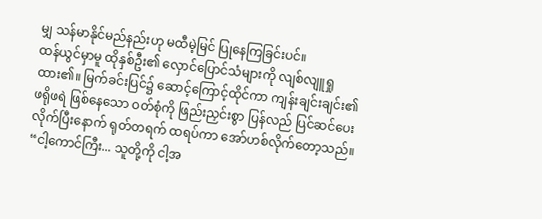မျှ သန်မာနိုင်မည်နည်းဟု မထီမဲ့မြင် ပြုနေကြခြင်းပင်။
ထန်ယွင်မှာမူ ထိုနှစ်ဦး၏ လှောင်ပြောင်သံများကို လျစ်လျူရှုထား၏။ မြက်ခင်းပြင်၌ ဆောင့်ကြောင့်ထိုင်ကာ ကျန်းချင်းချင်း၏ ဖရိုဖရဲ ဖြစ်နေသော ဝတ်စုံကို ဖြည်းညှင်းစွာ ပြန်လည် ပြင်ဆင်ပေးလိုက်ပြီးနောက် ရုတ်တရက် ထရပ်ကာ အော်ဟစ်လိုက်တော့သည်။
“ငါ့ကောင်ကြီး... သူတို့ကို ငါ့အ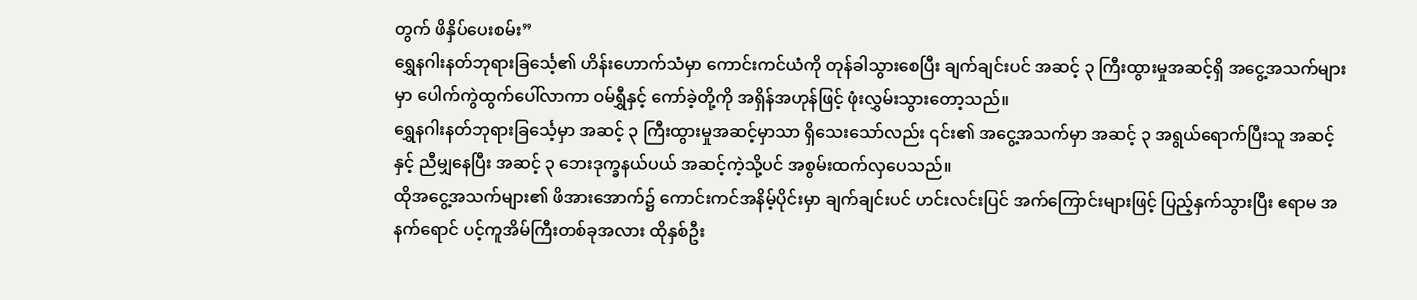တွက် ဖိနှိပ်ပေးစမ်း”
ရွှေနဂါးနတ်ဘုရားခြင်္သေ့၏ ဟိန်းဟောက်သံမှာ ကောင်းကင်ယံကို တုန်ခါသွားစေပြီး ချက်ချင်းပင် အဆင့် ၃ ကြီးထွားမှုအဆင့်ရှိ အငွေ့အသက်များမှာ ပေါက်ကွဲထွက်ပေါ်လာကာ ဝမ်ရွှီနှင့် ကော်ခဲ့တို့ကို အရှိန်အဟုန်ဖြင့် ဖုံးလွှမ်းသွားတော့သည်။
ရွှေနဂါးနတ်ဘုရားခြင်္သေ့မှာ အဆင့် ၃ ကြီးထွားမှုအဆင့်မှာသာ ရှိသေးသော်လည်း ၎င်း၏ အငွေ့အသက်မှာ အဆင့် ၃ အရွယ်ရောက်ပြီးသူ အဆင့်နှင့် ညီမျှနေပြီး အဆင့် ၃ ဘေးဒုက္ခနယ်ပယ် အဆင့်ကဲ့သို့ပင် အစွမ်းထက်လှပေသည်။
ထိုအငွေ့အသက်များ၏ ဖိအားအောက်၌ ကောင်းကင်အနိမ့်ပိုင်းမှာ ချက်ချင်းပင် ဟင်းလင်းပြင် အက်ကြောင်းများဖြင့် ပြည့်နှက်သွားပြီး ဧရာမ အနက်ရောင် ပင့်ကူအိမ်ကြီးတစ်ခုအလား ထိုနှစ်ဦး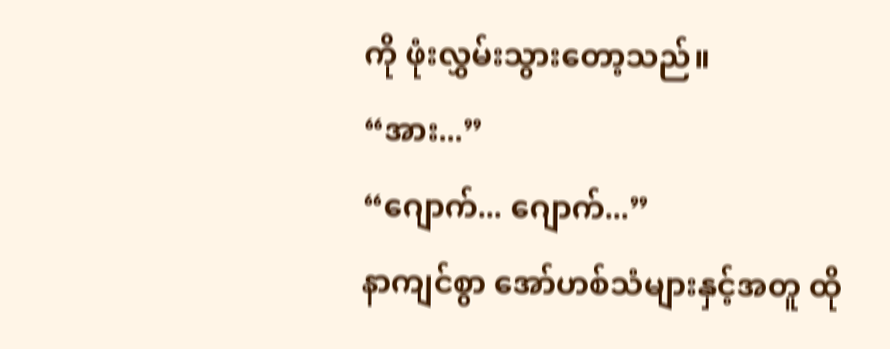ကို ဖုံးလွှမ်းသွားတော့သည်။
“အား...”
“ဂျောက်... ဂျောက်...”
နာကျင်စွာ အော်ဟစ်သံများနှင့်အတူ ထို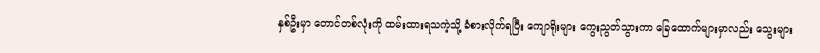နှစ်ဦးမှာ တောင်တစ်လုံးကို ထမ်းထားရသကဲ့သို့ ခံစားလိုက်ရပြီး ကျောရိုးများ ကွေးညွတ်သွားကာ ခြေထောက်များမှာလည်း သွေးများ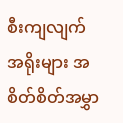စီးကျလျက် အရိုးများ အစိတ်စိတ်အမွှာ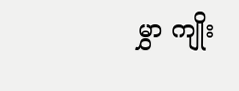မွှာ ကျိုး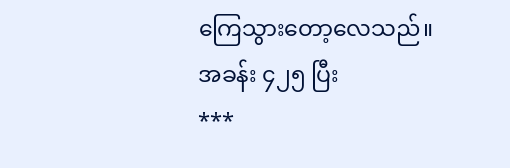ကြေသွားတော့လေသည်။
အခန်း ၄၂၅ ပြီး
***